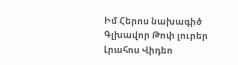Իմ Հերոս նախագիծ
Գլխավոր Թոփ լուրեր Լրահոս Վիդեո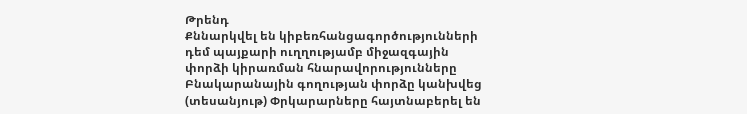Թրենդ
Քննարկվել են կիբեռհանցագործությունների դեմ պայքարի ուղղությամբ միջազգային փորձի կիրառման հնարավորությունները Բնակարանային գողության փորձը կանխվեց (տեսանյութ) Փրկարարները հայտնաբերել են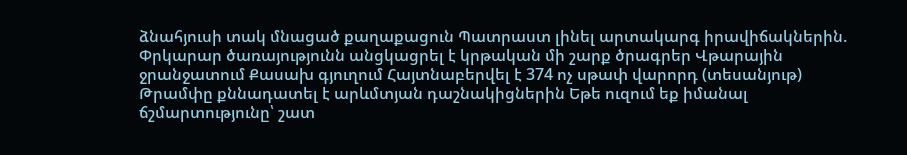ձնահյուսի տակ մնացած քաղաքացուն Պատրաստ լինել արտակարգ իրավիճակներին. Փրկարար ծառայությունն անցկացրել է կրթական մի շարք ծրագրեր Վթարային ջրանջատում Քասախ գյուղում Հայտնաբերվել է 374 ոչ սթափ վարորդ (տեսանյութ) Թրամփը քննադատել է արևմտյան դաշնակիցներին Եթե ուզում եք իմանալ ճշմարտությունը՝ շատ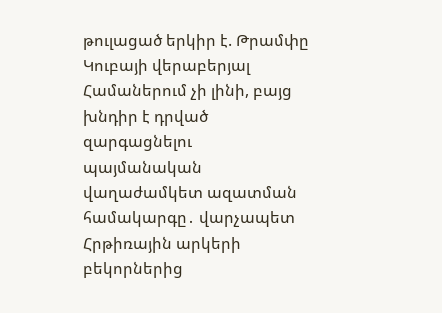թուլացած երկիր է. Թրամփը Կուբայի վերաբերյալ Համաներում չի լինի, բայց խնդիր է դրված զարգացնելու պայմանական վաղաժամկետ ազատման համակարգը․ վարչապետ Հրթիռային արկերի բեկորներից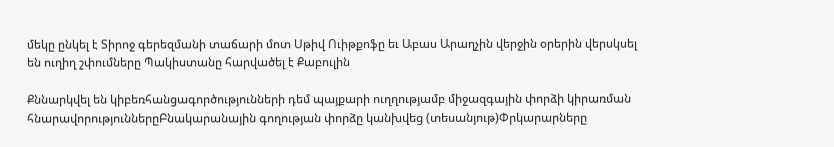մեկը ընկել է Տիրոջ գերեզմանի տաճարի մոտ Սթիվ Ուիթքոֆը եւ Աբաս Արաղչին վերջին օրերին վերսկսել են ուղիղ շփումները Պակիստանը հարվածել է Քաբուլին

Քննարկվել են կիբեռհանցագործությունների դեմ պայքարի ուղղությամբ միջազգային փորձի կիրառման հնարավորություններըԲնակարանային գողության փորձը կանխվեց (տեսանյութ)Փրկարարները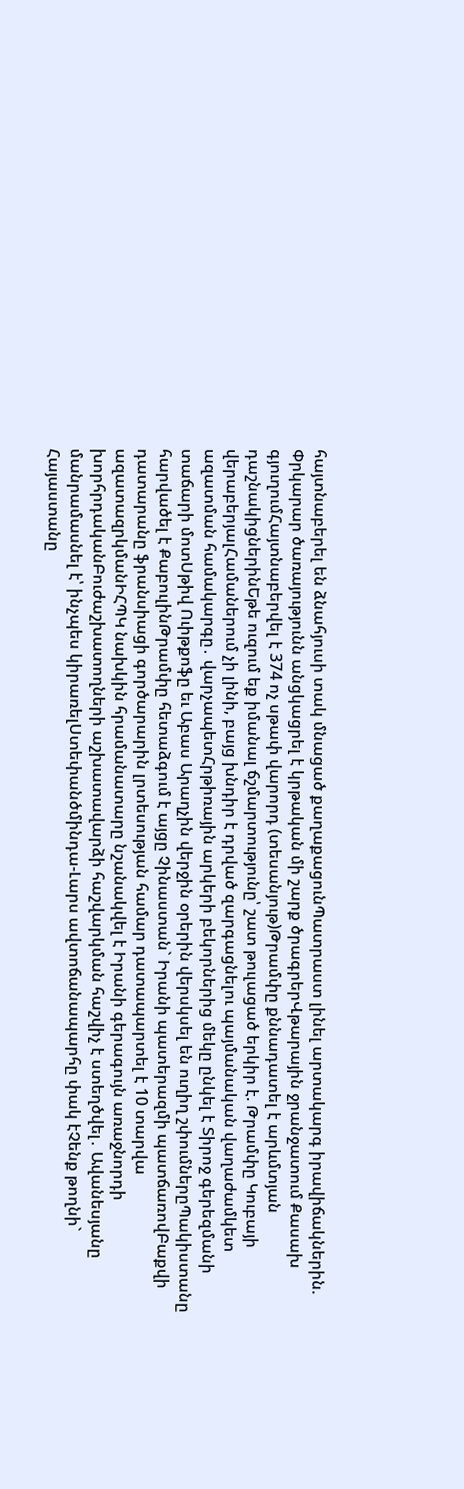հայտնաբերել են ձնահյուսի տակ մնացած քաղաքացունՊատրաստ լինել արտակարգ իրավիճակներին. Փրկարար ծառայությունն անցկացրել է կրթական մի շարք ծրագրերՎթարային ջրանջատում Քասախ գյուղումՀայտնաբերվել է 374 ոչ սթափ վարորդ (տեսանյութ)Թրամփը քննադատել է արևմտյան դաշնակիցներինԵթե ուզում եք իմանալ ճշմարտությունը՝ շատ թուլացած երկիր է. Թրամփը Կուբայի վերաբերյալՀամաներում չի լինի, բայց խնդիր է դրված զարգացնելու պայմանական վաղաժամկետ ազատման համակարգը․ վարչապետՀրթիռային արկերի բեկորներից մեկը ընկել է Տիրոջ գերեզմանի տաճարի մոտՍթիվ Ուիթքոֆը եւ Աբաս Արաղչին վերջին օրերին վերսկսել են ուղիղ շփումներըՊակիստանը հարվածել է ՔաբուլինԹրամփը հետաձգում է այցը Չինաստան` Իրանի պատերազմի պատճառովԲաքվի դատարանը ֆրանսիացի գործարարին լրտեսության համար դատապարտել է 10 տարվա ազատազրկմանԻՀՊԿ նախկին հրամանատարը նշանակվել է Իրանի գերագույն առաջնորդի խորհրդականԲուժաշխատողների աշխատավարձի հաշվարկման հաշվիչ է ստեղծվել․ Ավանեսյանը մանրամասնել է՝ ինչպես կիրառելՍտեփանծմինդա-Լարս ավտոճանապարհը փակ էՉենք թողնի` Հայաստանը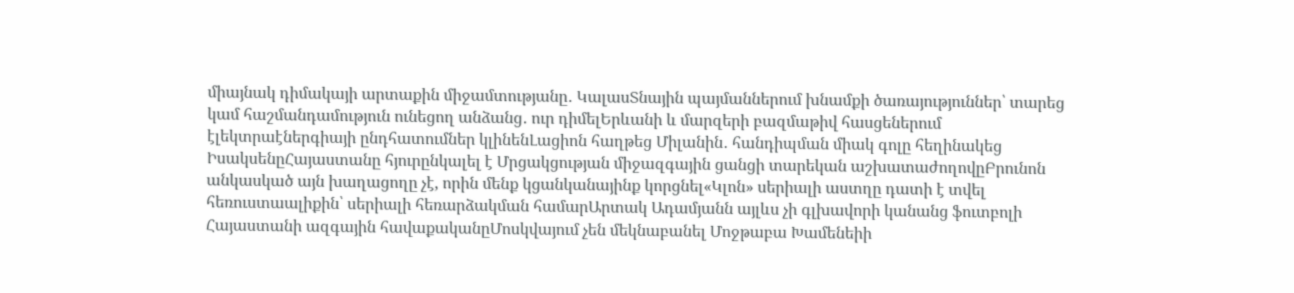միայնակ դիմակայի արտաքին միջամտությանը․ ԿալասՏնային պայմաններում խնամքի ծառայություններ՝ տարեց կամ հաշմանդամություն ունեցող անձանց․ ուր դիմելԵրևանի և մարզերի բազմաթիվ հասցեներում էլեկտրաէներգիայի ընդհատումներ կլինենԼացիոն հաղթեց Միլանին․ հանդիպման միակ գոլը հեղինակեց ԻսակսենըՀայաստանը հյուրընկալել է Մրցակցության միջազգային ցանցի տարեկան աշխատաժողովըԲրունոն անկասկած այն խաղացողը չէ, որին մենք կցանկանայինք կորցնել«Կլոն» սերիալի աստղը դատի է տվել հեռուստաալիքին՝ սերիալի հեռարձակման համարԱրտակ Ադամյանն այլևս չի գլխավորի կանանց ֆուտբոլի Հայաստանի ազգային հավաքականըՄոսկվայում չեն մեկնաբանել Մոջթաբա Խամենեիի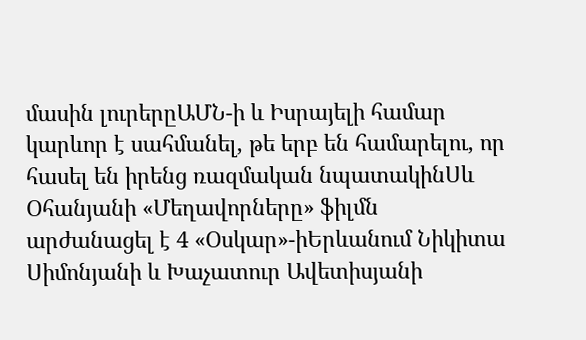մասին լուրերըԱՄՆ-ի և Իսրայելի համար կարևոր է սահմանել, թե երբ են համարելու, որ հասել են իրենց ռազմական նպատակինՍև Օհանյանի «Մեղավորները» ֆիլմն արժանացել է 4 «Օսկար»-իԵրևանում Նիկիտա Սիմոնյանի և Խաչատուր Ավետիսյանի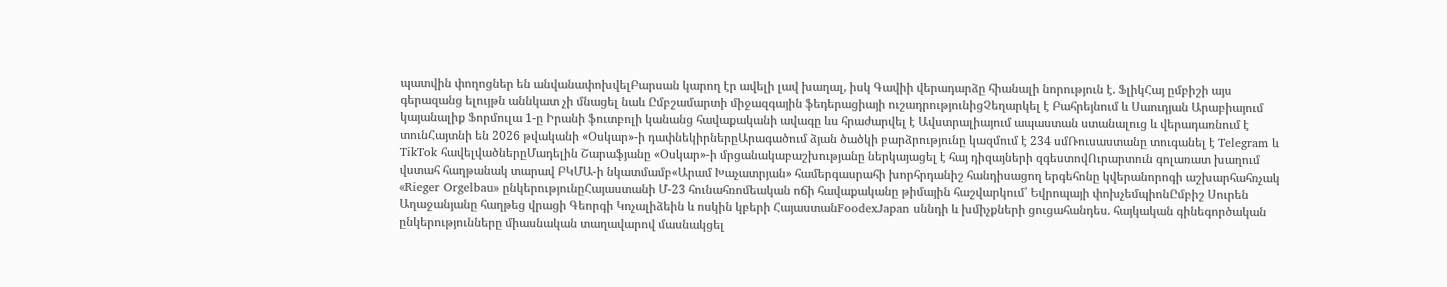պատվին փողոցներ են անվանափոխվելԲարսան կարող էր ավելի լավ խաղալ, իսկ Գավիի վերադարձը հիանալի նորություն է. ՖլիկՀայ ըմբիշի այս գերազանց ելույթն աննկատ չի մնացել նաև Ըմբշամարտի միջազգային ֆեդերացիայի ուշադրությունիցՉեղարկել է Բահրեյնում և Սաուդյան Արաբիայում կայանալիք Ֆորմուլա 1-ը Իրանի ֆուտբոլի կանանց հավաքականի ավագը ևս հրաժարվել է Ավստրալիայում ապաստան ստանալուց և վերադառնում է տունՀայտնի են 2026 թվականի «Օսկար»-ի դափնեկիրներըԱրագածում ձյան ծածկի բարձրությունը կազմում է 234 սմՌուսաստանը տուգանել է Telegram և TikTok հավելվածներըՄադելին Շարաֆյանը «Օսկար»-ի մրցանակաբաշխությանը ներկայացել է հայ դիզայների զգեստովՈւրարտուն գոլառատ խաղում վստահ հաղթանակ տարավ ԲԿՄԱ-ի նկատմամբ«Արամ Խաչատրյան» համերգասրահի խորհրդանիշ հանդիսացող երգեհոնը կվերանորոգի աշխարհահռչակ «Rieger Orgelbau» ընկերությունըՀայաստանի Մ-23 հունահռոմեական ոճի հավաքականը թիմային հաշվարկում՝ Եվրոպայի փոխչեմպիոնԸմբիշ Սուրեն Աղաջանյանը հաղթեց վրացի Գեորգի Կոչալիձեին և ոսկին կբերի ՀայաստանFoodexJapan սննդի և խմիչքների ցուցահանդես. հայկական գինեգործական ընկերությունները միասնական տաղավարով մասնակցել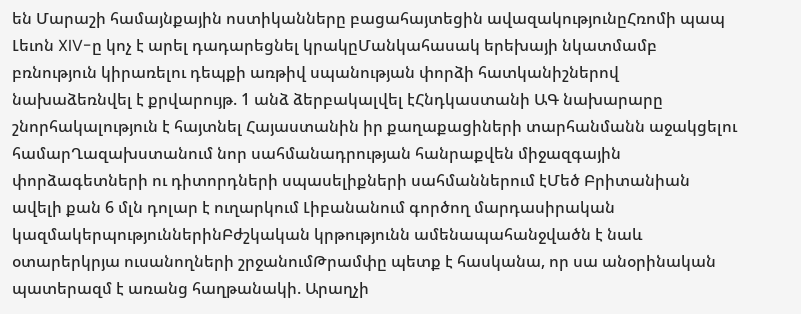են Մարաշի համայնքային ոստիկանները բացահայտեցին ավազակությունըՀռոմի պապ Լեւոն XIV-ը կոչ է արել դադարեցնել կրակըՄանկահասակ երեխայի նկատմամբ բռնություն կիրառելու դեպքի առթիվ սպանության փորձի հատկանիշներով նախաձեռնվել է քրվարույթ. 1 անձ ձերբակալվել էՀնդկաստանի ԱԳ նախարարը շնորհակալություն է հայտնել Հայաստանին իր քաղաքացիների տարհանմանն աջակցելու համարՂազախստանում նոր սահմանադրության հանրաքվեն միջազգային փորձագետների ու դիտորդների սպասելիքների սահմաններում էՄեծ Բրիտանիան ավելի քան 6 մլն դոլար է ուղարկում Լիբանանում գործող մարդասիրական կազմակերպություններինԲժշկական կրթությունն ամենապահանջվածն է նաև օտարերկրյա ուսանողների շրջանումԹրամփը պետք է հասկանա, որ սա անօրինական պատերազմ է առանց հաղթանակի. Արաղչի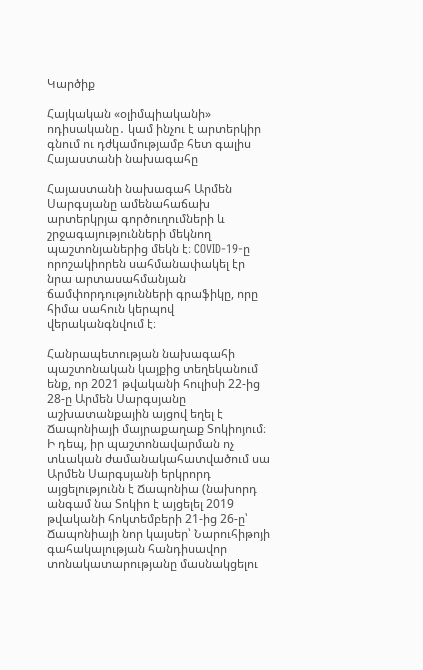Կարծիք

Հայկական «օլիմպիականի» ոդիսականը․ կամ ինչու է արտերկիր գնում ու դժկամությամբ հետ գալիս Հայաստանի նախագահը

Հայաստանի նախագահ Արմեն Սարգսյանը ամենահաճախ արտերկրյա գործուղումների և շրջագայությունների մեկնող պաշտոնյաներից մեկն է։ COVID-19-ը որոշակիորեն սահմանափակել էր նրա արտասահմանյան ճամփորդությունների գրաֆիկը, որը հիմա սահուն կերպով վերականգնվում է։

Հանրապետության նախագահի պաշտոնական կայքից տեղեկանում ենք, որ 2021 թվականի հուլիսի 22-ից 28-ը Արմեն Սարգսյանը աշխատանքային այցով եղել է Ճապոնիայի մայրաքաղաք Տոկիոյում։ Ի դեպ, իր պաշտոնավարման ոչ տևական ժամանակահատվածում սա Արմեն Սարգսյանի երկրորդ այցելությունն է Ճապոնիա (նախորդ անգամ նա Տոկիո է այցելել 2019 թվականի հոկտեմբերի 21-ից 26-ը՝ Ճապոնիայի նոր կայսեր՝ Նարուհիթոյի գահակալության հանդիսավոր տոնակատարությանը մասնակցելու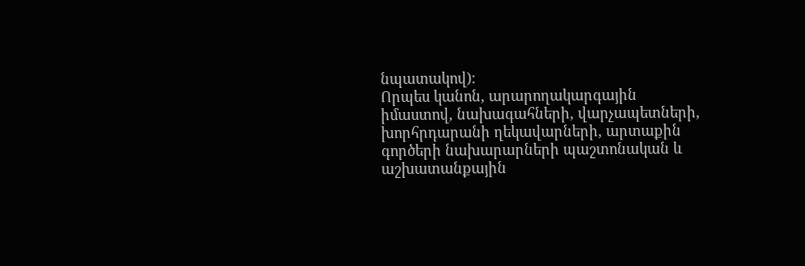նպատակով)։
Որպես կանոն, արարողակարգային իմաստով, նախագահների, վարչապետների, խորհրդարանի ղեկավարների, արտաքին գործերի նախարարների պաշտոնական և աշխատանքային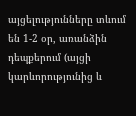այցելությունները տևում են 1-2 օր, առանձին դեպքերում (այցի կարևորությունից և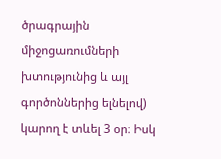ծրագրային միջոցառումների խտությունից և այլ գործոններից ելնելով) կարող է տևել 3 օր։ Իսկ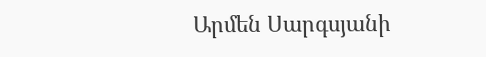Արմեն Սարգսյանի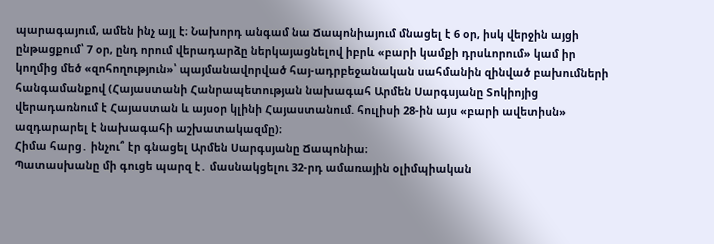պարագայում, ամեն ինչ այլ է։ Նախորդ անգամ նա Ճապոնիայում մնացել է 6 օր, իսկ վերջին այցի ընթացքում՝ 7 օր, ընդ որում վերադարձը ներկայացնելով իբրև «բարի կամքի դրսևորում» կամ իր կողմից մեծ «զոհողություն»՝ պայմանավորված հայ-ադրբեջանական սահմանին զինված բախումների հանգամանքով (Հայաստանի Հանրապետության նախագահ Արմեն Սարգսյանը Տոկիոյից վերադառնում է Հայաստան և այսօր կլինի Հայաստանում. հուլիսի 28-ին այս «բարի ավետիսն» ազդարարել է նախագահի աշխատակազմը)։
Հիմա հարց․ ինչու՞ էր գնացել Արմեն Սարգսյանը Ճապոնիա։
Պատասխանը մի գուցե պարզ է․ մասնակցելու 32-րդ ամառային օլիմպիական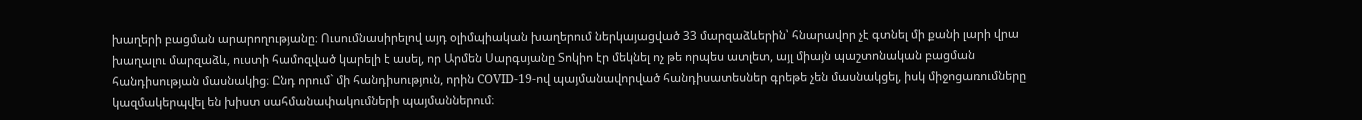խաղերի բացման արարողությանը։ Ուսումնասիրելով այդ օլիմպիական խաղերում ներկայացված 33 մարզաձևերին՝ հնարավոր չէ գտնել մի քանի լարի վրա խաղալու մարզաձև, ուստի համոզված կարելի է ասել, որ Արմեն Սարգսյանը Տոկիո էր մեկնել ոչ թե որպես ատլետ, այլ միայն պաշտոնական բացման հանդիսության մասնակից։ Ընդ որում` մի հանդիսություն, որին COVID-19-ով պայմանավորված հանդիսատեսներ գրեթե չեն մասնակցել, իսկ միջոցառումները կազմակերպվել են խիստ սահմանափակումների պայմաններում։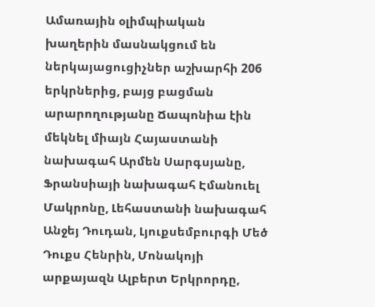Ամառային օլիմպիական խաղերին մասնակցում են ներկայացուցիչներ աշխարհի 206 երկրներից, բայց բացման արարողությանը Ճապոնիա էին մեկնել միայն Հայաստանի նախագահ Արմեն Սարգսյանը, Ֆրանսիայի նախագահ Էմանուել Մակրոնը, Լեհաստանի նախագահ Անջեյ Դուդան, Լյուքսեմբուրգի Մեծ Դուքս Հենրին, Մոնակոյի արքայազն Ալբերտ Երկրորդը,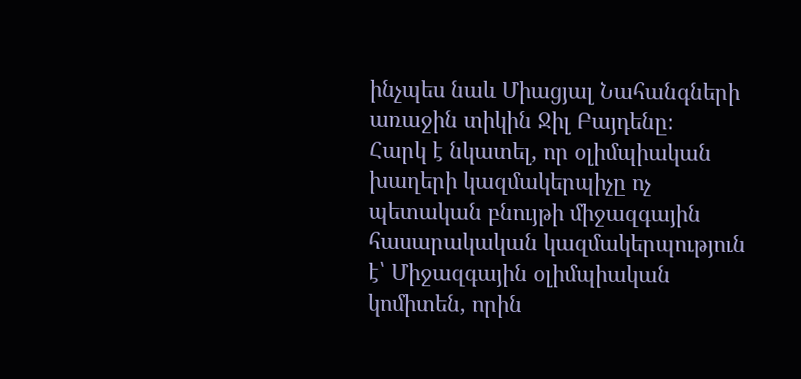ինչպես նաև Միացյալ Նահանգների առաջին տիկին Ջիլ Բայդենը։
Հարկ է նկատել, որ օլիմպիական խաղերի կազմակերպիչը ոչ պետական բնույթի միջազգային հասարակական կազմակերպություն է՝ Միջազգային օլիմպիական կոմիտեն, որին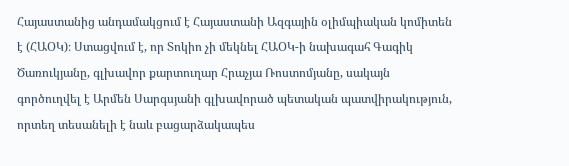Հայաստանից անդամակցում է Հայաստանի Ազգային օլիմպիական կոմիտեն է (ՀԱՕԿ)։ Ստացվում է, որ Տոկիո չի մեկնել ՀԱՕԿ-ի նախագահ Գագիկ Ծառուկյանը, գլխավոր քարտուղար Հրաչյա Ռոստոմյանը, սակայն գործուղվել է Արմեն Սարգսյանի գլխավորած պետական պատվիրակություն, որտեղ տեսանելի է նաև բացարձակապես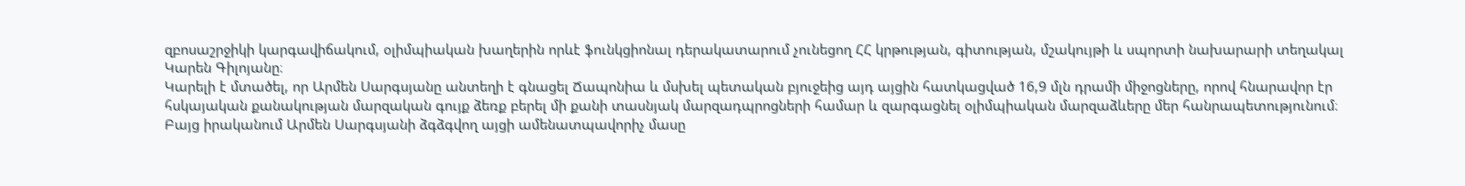զբոսաշրջիկի կարգավիճակում, օլիմպիական խաղերին որևէ ֆունկցիոնալ դերակատարում չունեցող ՀՀ կրթության, գիտության, մշակույթի և սպորտի նախարարի տեղակալ Կարեն Գիլոյանը։
Կարելի է մտածել, որ Արմեն Սարգսյանը անտեղի է գնացել Ճապոնիա և մսխել պետական բյուջեից այդ այցին հատկացված 16,9 մլն դրամի միջոցները, որով հնարավոր էր հսկայական քանակության մարզական գույք ձեռք բերել մի քանի տասնյակ մարզադպրոցների համար և զարգացնել օլիմպիական մարզաձևերը մեր հանրապետությունում։
Բայց իրականում Արմեն Սարգսյանի ձգձգվող այցի ամենատպավորիչ մասը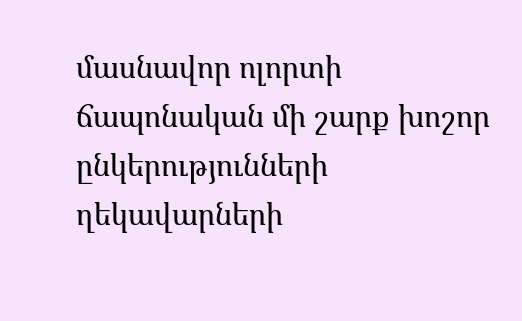մասնավոր ոլորտի ճապոնական մի շարք խոշոր ընկերությունների ղեկավարների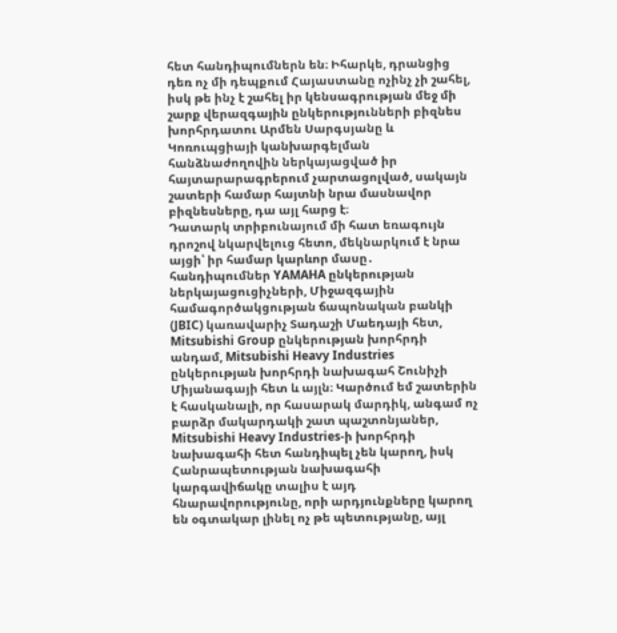հետ հանդիպումներն են։ Իհարկե, դրանցից դեռ ոչ մի դեպքում Հայաստանը ոչինչ չի շահել, իսկ թե ինչ է շահել իր կենսագրության մեջ մի շարք վերազգային ընկերությունների բիզնես խորհրդատու Արմեն Սարգսյանը և Կոռուպցիայի կանխարգելման հանձնաժողովին ներկայացված իր հայտարարագրերում չարտացոլված, սակայն շատերի համար հայտնի նրա մասնավոր բիզնեսները, դա այլ հարց է։
Դատարկ տրիբունայում մի հատ եռագույն դրոշով նկարվելուց հետո, մեկնարկում է նրա այցի՝ իր համար կարևոր մասը․ հանդիպումներ YAMAHA ընկերության ներկայացուցիչների, Միջազգային համագործակցության ճապոնական բանկի (JBIC) կառավարիչ Տադաշի Մաեդայի հետ, Mitsubishi Group ընկերության խորհրդի անդամ, Mitsubishi Heavy Industries ընկերության խորհրդի նախագահ Շունիչի Միյանագայի հետ և այլն։ Կարծում եմ շատերին է հասկանալի, որ հասարակ մարդիկ, անգամ ոչ բարձր մակարդակի շատ պաշտոնյաներ, Mitsubishi Heavy Industries-ի խորհրդի նախագահի հետ հանդիպել չեն կարող, իսկ Հանրապետության նախագահի կարգավիճակը տալիս է այդ հնարավորությունը, որի արդյունքները կարող են օգտակար լինել ոչ թե պետությանը, այլ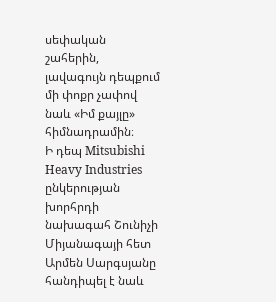սեփական շահերին, լավագույն դեպքում մի փոքր չափով նաև «Իմ քայլը» հիմնադրամին։
Ի դեպ Mitsubishi Heavy Industries ընկերության խորհրդի նախագահ Շունիչի Միյանագայի հետ Արմեն Սարգսյանը հանդիպել է նաև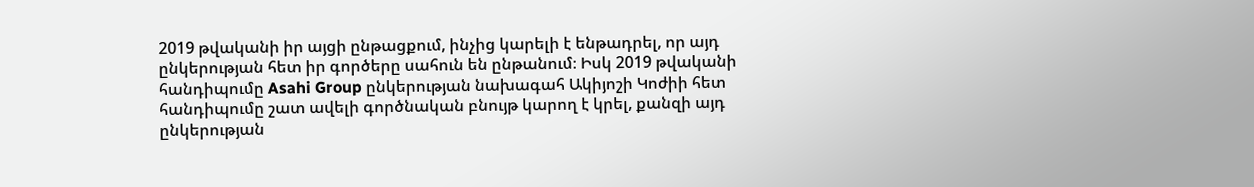2019 թվականի իր այցի ընթացքում, ինչից կարելի է ենթադրել, որ այդ ընկերության հետ իր գործերը սահուն են ընթանում։ Իսկ 2019 թվականի հանդիպումը Asahi Group ընկերության նախագահ Ակիյոշի Կոժիի հետ հանդիպումը շատ ավելի գործնական բնույթ կարող է կրել, քանզի այդ ընկերության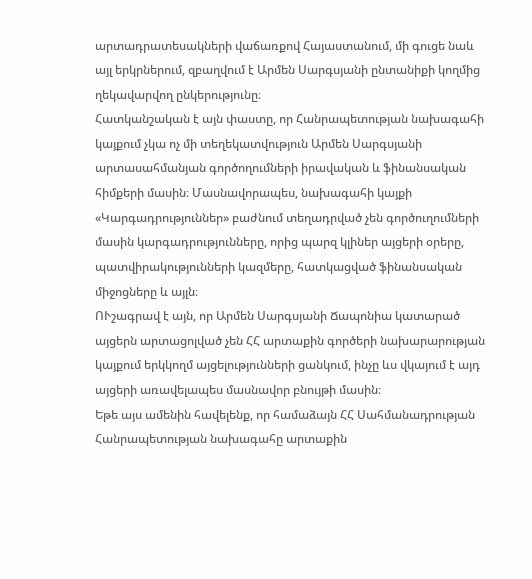արտադրատեսակների վաճառքով Հայաստանում, մի գուցե նաև այլ երկրներում, զբաղվում է Արմեն Սարգսյանի ընտանիքի կողմից ղեկավարվող ընկերությունը։
Հատկանշական է այն փաստը, որ Հանրապետության նախագահի կայքում չկա ոչ մի տեղեկատվություն Արմեն Սարգսյանի արտասահմանյան գործողումների իրավական և ֆինանսական հիմքերի մասին։ Մասնավորապես, նախագահի կայքի «Կարգադրություններ» բաժնում տեղադրված չեն գործուղումների մասին կարգադրությունները, որից պարզ կլիներ այցերի օրերը, պատվիրակությունների կազմերը, հատկացված ֆինանսական միջոցները և այլն։
ՈՒշագրավ է այն, որ Արմեն Սարգսյանի Ճապոնիա կատարած այցերն արտացոլված չեն ՀՀ արտաքին գործերի նախարարության կայքում երկկողմ այցելությունների ցանկում, ինչը ևս վկայում է այդ այցերի առավելապես մասնավոր բնույթի մասին։
Եթե այս ամենին հավելենք, որ համաձայն ՀՀ Սահմանադրության Հանրապետության նախագահը արտաքին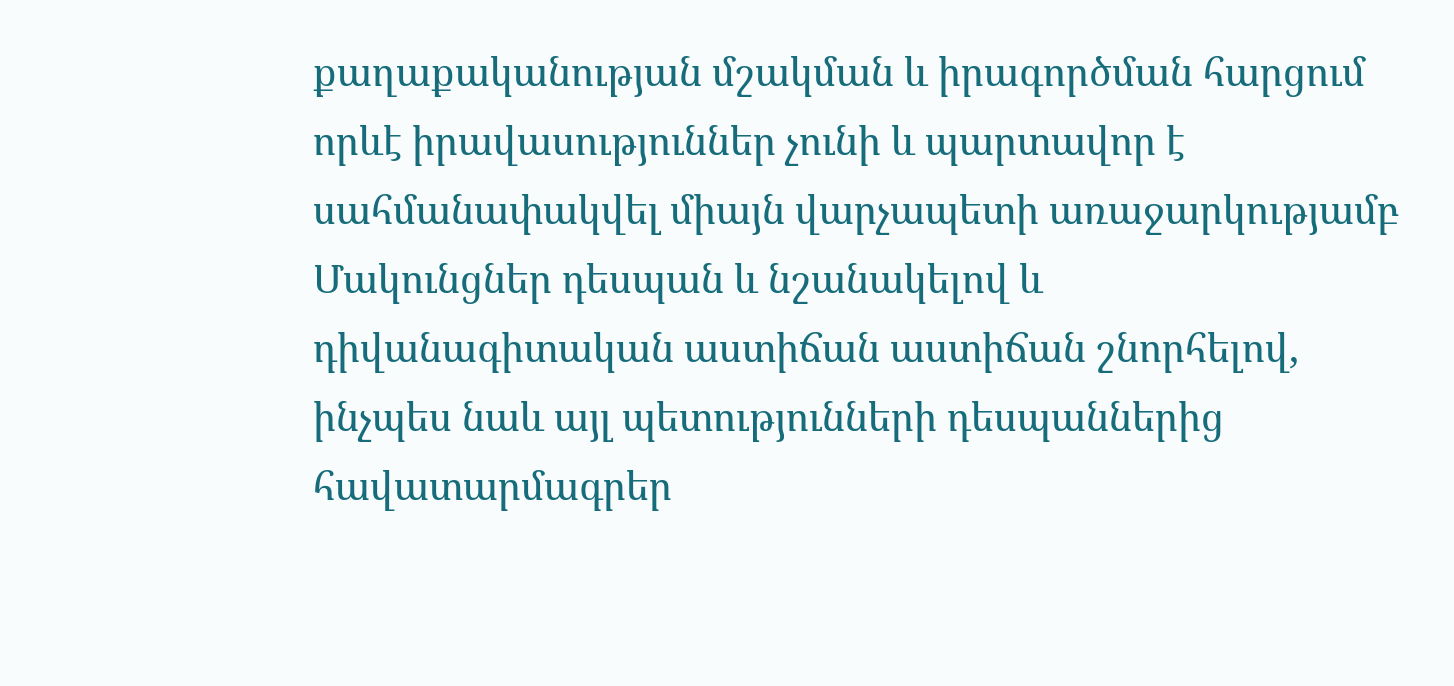քաղաքականության մշակման և իրագործման հարցում որևէ իրավասություններ չունի և պարտավոր է սահմանափակվել միայն վարչապետի առաջարկությամբ Մակունցներ դեսպան և նշանակելով և դիվանագիտական աստիճան աստիճան շնորհելով, ինչպես նաև այլ պետությունների դեսպաններից հավատարմագրեր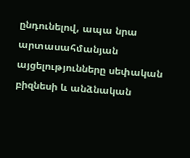ընդունելով, ապա նրա արտասահմանյան այցելությունները սեփական բիզնեսի և անձնական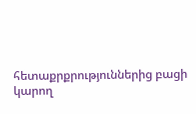հետաքրքրություններից բացի կարող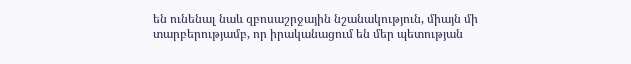են ունենալ նաև զբոսաշրջային նշանակություն, միայն մի տարբերությամբ, որ իրականացում են մեր պետության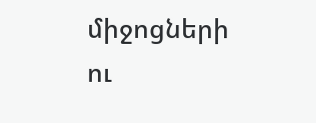միջոցների ու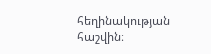հեղինակության հաշվին։